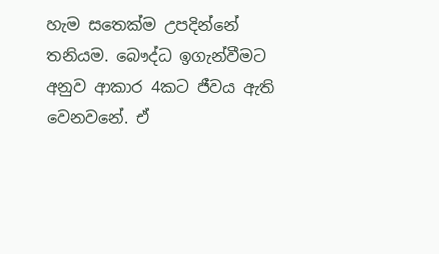හැම සතෙක්ම උපදින්නේ තනියම. බෞද්ධ ඉගැන්වීමට අනුව ආකාර 4කට ජීවය ඇති වෙනවනේ. ඒ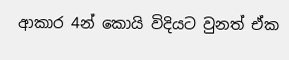ආකාර 4න් කොයි විදියට වුනත් ඒක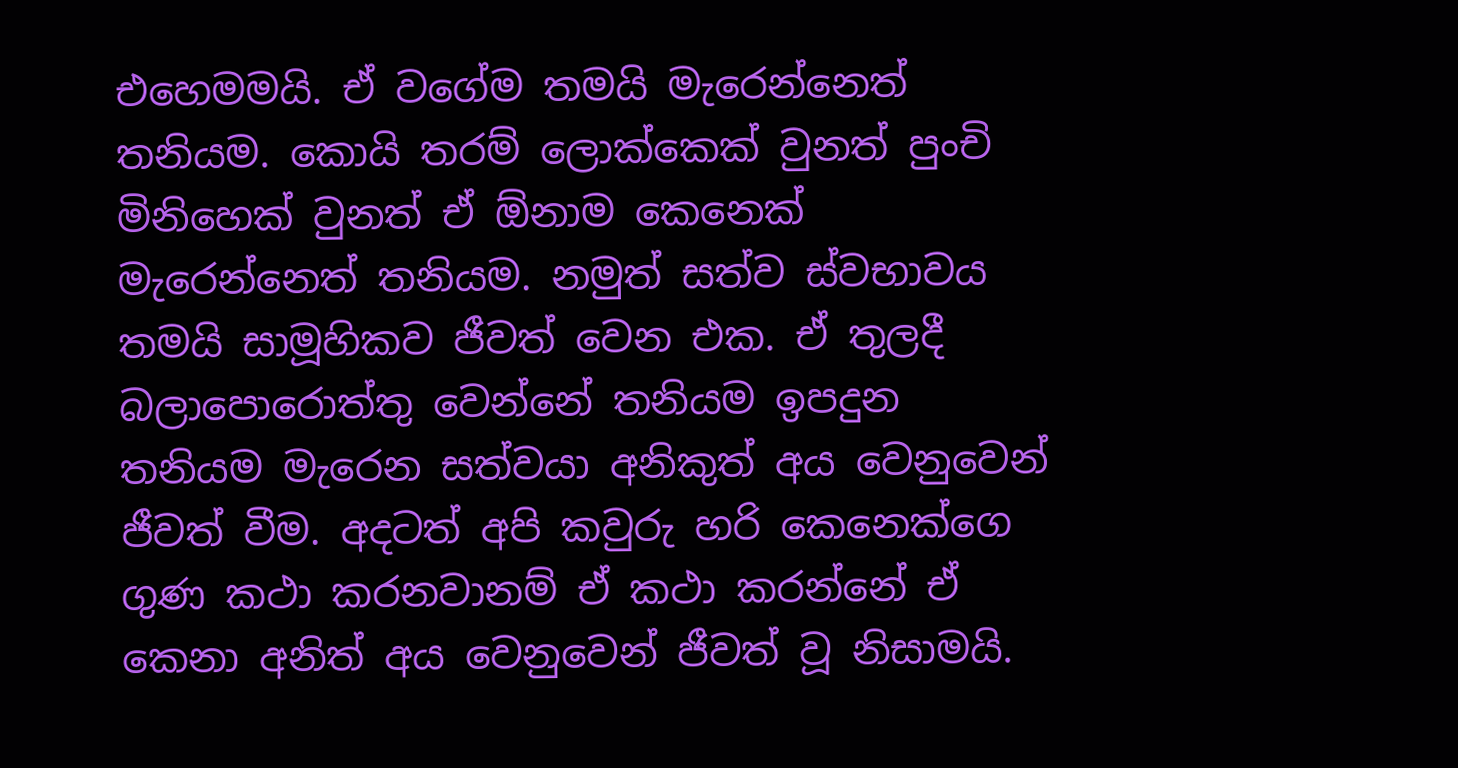එහෙමමයි. ඒ වගේම තමයි මැරෙන්නෙත් තනියම. කොයි තරම් ලොක්කෙක් වුනත් පුංචි මිනිහෙක් වුනත් ඒ ඕනාම කෙනෙක් මැරෙන්නෙත් තනියම. නමුත් සත්ව ස්වභාවය තමයි සාමූහිකව ජීවත් වෙන එක. ඒ තුලදී බලාපොරොත්තු වෙන්නේ තනියම ඉපදුන තනියම මැරෙන සත්වයා අනිකුත් අය වෙනුවෙන් ජීවත් වීම. අදටත් අපි කවුරු හරි කෙනෙක්ගෙ ගුණ කථා කරනවානම් ඒ කථා කරන්නේ ඒ කෙනා අනිත් අය වෙනුවෙන් ජීවත් වූ නිසාමයි.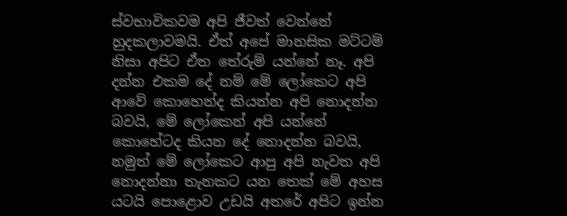ස්වභාවිකවම අපි ජීවත් වෙන්නේ හුදකලාවමයි. ඒත් අපේ මානසික මට්ටම් නිසා අපිට ඒත තේරුම් යන්නේ නෑ. අපි දන්න එකම දේ නම් මේ ලෝකෙට අපි ආවේ කොහෙන්ද කියන්න අපි නොදන්න බවයි, මේ ලෝකෙන් අපි යන්නේ කොහේටද කියන දේ නොදන්න බවයි, නමුත් මේ ලෝකෙට ආපු අපි නැවත අපි නොදන්නා තැනකට යන තෙක් මේ අහස යටයි පොළොව උඩයි අතරේ අපිට ඉන්න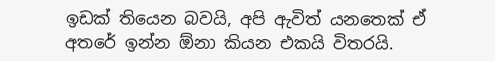ඉඩක් තියෙන බවයි, අපි ඇවිත් යනතෙක් ඒ අතරේ ඉන්න ඕනා කියන එකයි විතරයි.